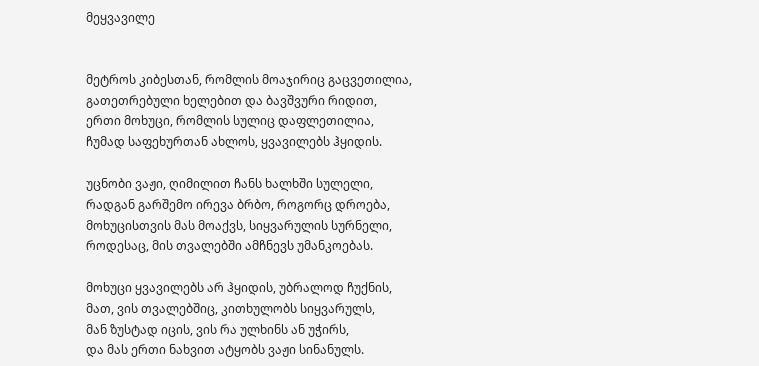მეყვავილე


მეტროს კიბესთან, რომლის მოაჯირიც გაცვეთილია,
გათეთრებული ხელებით და ბავშვური რიდით,
ერთი მოხუცი, რომლის სულიც დაფლეთილია,
ჩუმად საფეხურთან ახლოს, ყვავილებს ჰყიდის.

უცნობი ვაჟი, ღიმილით ჩანს ხალხში სულელი,
რადგან გარშემო ირევა ბრბო, როგორც დროება,
მოხუცისთვის მას მოაქვს, სიყვარულის სურნელი,
როდესაც, მის თვალებში ამჩნევს უმანკოებას.

მოხუცი ყვავილებს არ ჰყიდის, უბრალოდ ჩუქნის,
მათ, ვის თვალებშიც, კითხულობს სიყვარულს,
მან ზუსტად იცის, ვის რა ულხინს ან უჭირს,
და მას ერთი ნახვით ატყობს ვაჟი სინანულს.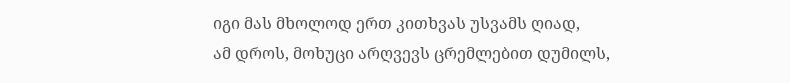იგი მას მხოლოდ ერთ კითხვას უსვამს ღიად,
ამ დროს, მოხუცი არღვევს ცრემლებით დუმილს,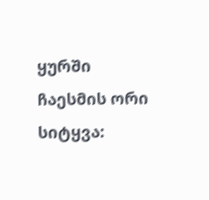ყურში ჩაესმის ორი სიტყვა: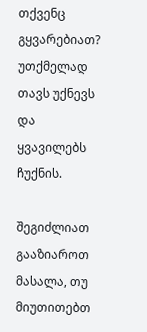თქვენც გყვარებიათ?
უთქმელად თავს უქნევს და ყვავილებს ჩუქნის.

შეგიძლიათ გააზიაროთ მასალა, თუ მიუთითებთ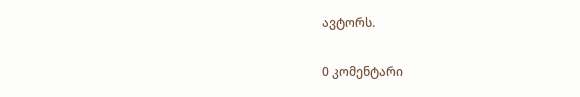ავტორს.

0 კომენტარი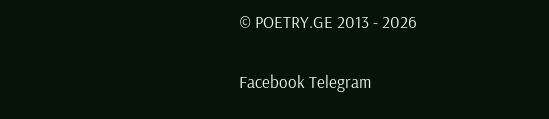© POETRY.GE 2013 - 2026

Facebook Telegram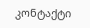კონტაქტი